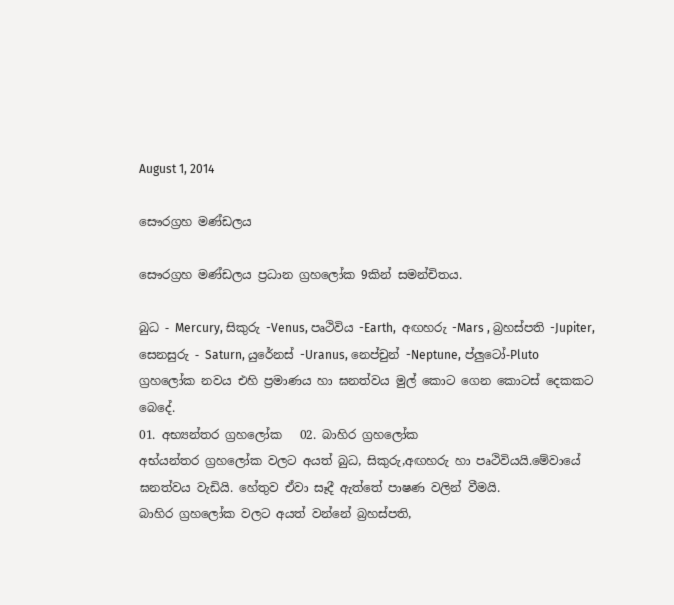August 1, 2014

සෞරග්‍රහ මණ්ඩලය

සෞරග්‍රහ මණ්ඩලය ප්‍රධාන ග්‍රහලෝක 9කින් සමන්චිතය.

බුධ - Mercury, සිකුරු -Venus, පෘථිවිය -Earth,  අඟහරු -Mars , බ්‍රහස්පති -Jupiter, සෙනසුරු - Saturn, යුරේනස් -Uranus, නෙප්චුන් -Neptune, ප්ලුටෝ-Pluto
ග්‍රහලෝක නවය එහි ප්‍රමාණය හා ඝනත්වය මුල් කොට ගෙන කොටස් දෙකකට බෙදේ.
01. අභ්‍යන්තර ග්‍රහලෝක   02. බාහිර ග්‍රහලෝක
අභ්යන්තර ග්‍රහලෝක වලට අයත් බුධ, සිකුරු,අඟහරු හා පෘථිවියයි.මේවායේ ඝනත්වය වැඩියි. හේතුව ඒවා සෑදී ඇත්තේ පාෂණ වලින් වීමයි.
බාහිර ග්‍රහලෝක වලට අයත් වන්නේ බ්‍රහස්පති,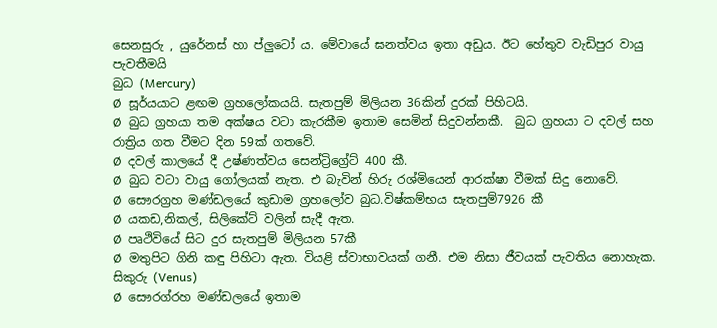සෙනසුරු , යුරේනස් හා ප්ලුටෝ ය. මේවායේ ඝනත්වය ඉතා අඩුය. ඊට හේතුව වැඩිපුර වායු පැවතීමයි
බුධ (Mercury)
Ø  සූර්යයාට ළඟම ග්‍රහලෝකයයි. සැතපුම් මිලියන 36කින් දුරක් පිහිටයි.
Ø  බුධ ග්‍රහයා තම අක්ෂය වටා කැරකීම ඉතාම සෙමින් සිදුවන්නකී.  බුධ ග්‍රහයා ට දවල් සහ රාත්‍රිය ගත වීමට දින 59ක් ගතවේ.
Ø  දවල් කාලයේ දී උෂ්ණත්වය සෙන්ට්‍රිග්‍රේට් 400 කී.
Ø  බුධ වටා වායු ගෝලයක් නැත. එ බැවින් හිරු රශ්මියෙන් ආරක්ෂා වීමක් සිදු නොවේ.
Ø  සෞරග්‍රහ මණ්ඩලයේ කුඩාම ග්‍රහලෝව බුධ.විෂ්කම්භය සැතපුම්7926 කී
Ø  යකඩ,නිකල්, සිලිකේට් වලින් සැදී ඇත.
Ø  පෘථිවියේ සිට දුර සැතපුම් මිලියන 57කී
Ø  මතුපිට ගිනි කඳු පිහිටා ඇත. වියළි ස්වාභාවයක් ගනී. එම නිසා ජීවයක් පැවතිය නොහැක.
සිකුරු (Venus)
Ø  සෞරග්රහ මණ්ඩලයේ ඉතාම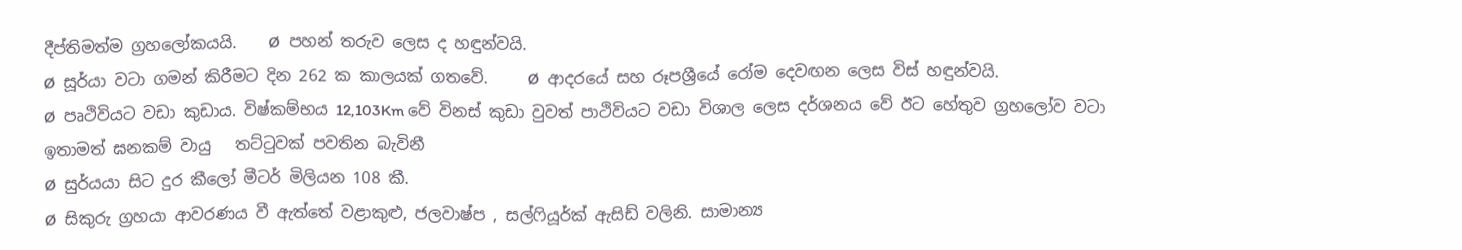දීප්තිමත්ම ග්‍රහලෝකයයි.    Ø  පහන් තරුව ලෙස ද හඳුන්වයි.
Ø  සූර්යා වටා ගමන් කිරීමට දින 262 ක කාලයක් ගතවේ.     Ø  ආදරයේ සහ රූපශ්‍රීයේ රෝම දෙවඟන ලෙස විස් හඳුන්වයි.
Ø  පෘථිවියට වඩා කුඩාය. විෂ්කම්භය 12,103Km වේ විනස් කුඩා වුවත් පාථිවියට වඩා විශාල ලෙස දර්ශනය වේ ඊට හේතුව ග්‍රහලෝව වටා ඉතාමත් ඝනකම් වායු   තට්ටුවක් පවතින බැවිනී
Ø  සුර්යයා සිට දුර කීලෝ මීටර් මිලියන 108 කී.
Ø  සිකුරු ග්‍රහයා ආවරණය වී ඇත්තේ වළාකුළු, ජලවාෂ්ප , සල්ෆියූර්ක් ඇසිඩ් වලිනි. සාමාන්‍ය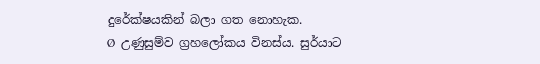දුරේක්ෂයකින් බලා ගත නොහැක.
Ø  උණුසුම්ව ග්‍රහලෝකය විනස්ය. සුර්යාට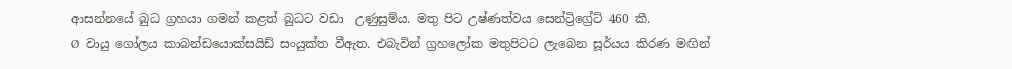ආසන්නයේ බුධ ග්‍රහයා ගමන් කළත් බුධට වඩා  උණුසුම්ය. මතු පිට උෂ්ණත්වය සෙන්ට්‍රිග්‍රේට් 460 කී.
Ø  වායු ගෝලය කාබන්ඩයොක්සයිඩ් සංයුක්ත වීඇත. එබැවින් ග්‍රහලෝක මතුපිටට ලැබෙන සූර්යය කිරණ මඟින්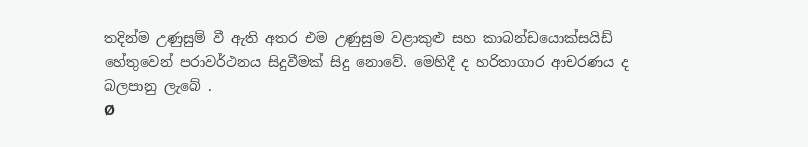තදින්ම උණුසුම් වී ඇති අතර එම උණුසුම වළාකුළු සහ කාබන්ඩයොක්සයිඩ් හේතුවෙන් පරාවර්ථනය සිදුවීමක් සිදු නොවේ. මෙහිදී ද හරිතාගාර ආචරණය ද බලපානු ලැබේ .
Ø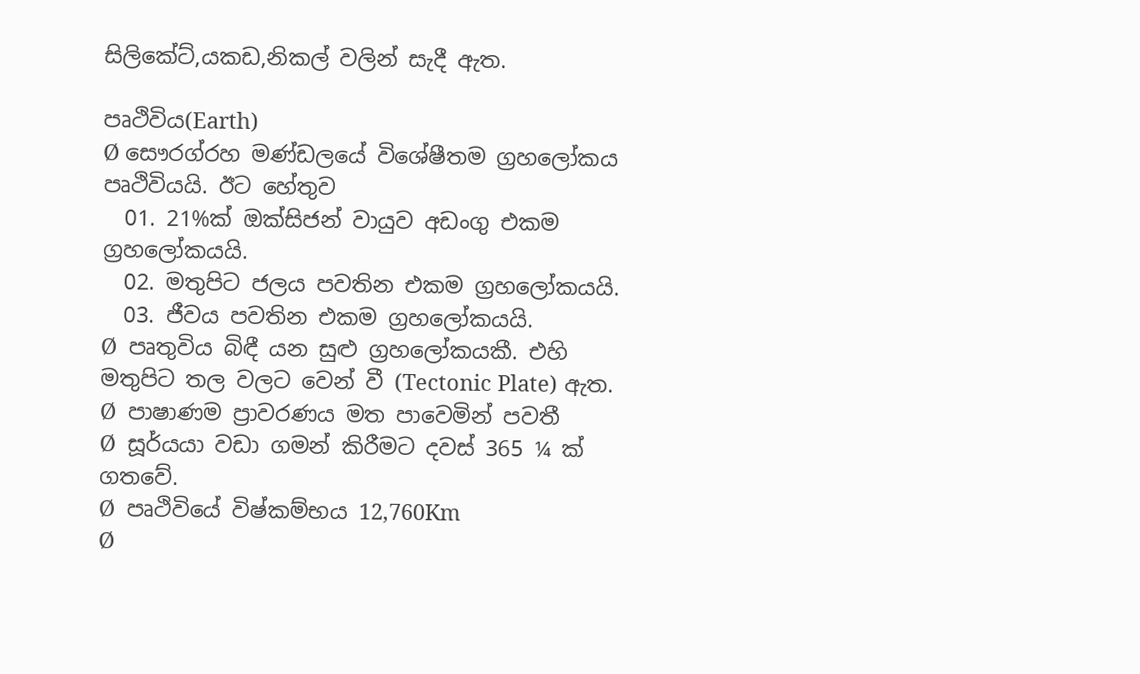සිලිකේට්,යකඩ,නිකල් වලින් සැදී ඇත.

පෘථිවිය(Earth)
Ø සෞරග්රහ මණ්ඩලයේ විශේෂීතම ග්‍රහලෝකය පෘථිවියයි. ඊට හේතුව
  01. 21%ක් ඔක්සිජන් වායුව අඩංගු එකම ග්‍රහලෝකයයි.
  02. මතුපිට ජලය පවතින එකම ග්‍රහලෝකයයි.
  03. ජීවය පවතින එකම ග්‍රහලෝකයයි.
Ø  පෘතුවිය බිඳී යන සුළු ග්‍රහලෝකයකී. එහි මතුපිට තල වලට වෙන් වී (Tectonic Plate) ඇත.
Ø  පාෂාණම ප්‍රාවරණය මත පාවෙමින් පවතී
Ø  සූර්යයා වඩා ගමන් කිරීමට දවස් 365 ¼ ක් ගතවේ.
Ø  පෘථිවියේ විෂ්කම්භය 12,760Km
Ø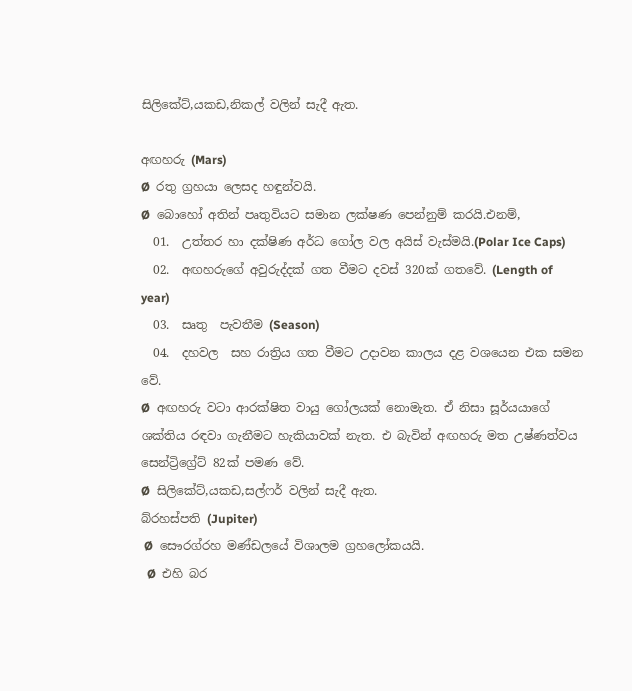සිලිකේට්,යකඩ,නිකල් වලින් සැදී ඇත.

අඟහරු (Mars)
Ø  රතු ග්‍රහයා ලෙසද හඳුන්වයි.
Ø  බොහෝ අතින් පෘතුවියට සමාන ලක්ෂණ පෙන්නුම් කරයි.එනම්,
  01.  උත්තර හා දක්ෂිණ අර්ධ ගෝල වල අයිස් වැස්මයි.(Polar Ice Caps)
  02.  අඟහරුගේ අවුරුද්දක් ගත වීමට දවස් 320ක් ගතවේ. (Length of year)
  03.  සෘතු  පැවතීම (Season)
  04.  දහවල  සහ රාත්‍රිය ගත වීමට උදාවන කාලය දළ වශයෙන එක සමන වේ.
Ø  අඟහරු වටා ආරක්ෂිත වායු ගෝලයක් නොමැත. ඒ නිසා සූර්යයාගේ ශක්තිය රඳවා ගැනීමට හැකියාවක් නැත. එ බැවින් අඟහරු මත උෂ්ණත්වය සෙන්ට්‍රිග්‍රේට් 82ක් පමණ වේ.
Ø  සිලිකේට්,යකඩ,සල්ෆර් වලින් සැදී ඇත.
බ්රහස්පති (Jupiter)
 Ø  සෞරග්රහ මණ්ඩලයේ විශාලම ග්‍රහලෝකයයි.
  Ø  එහි බර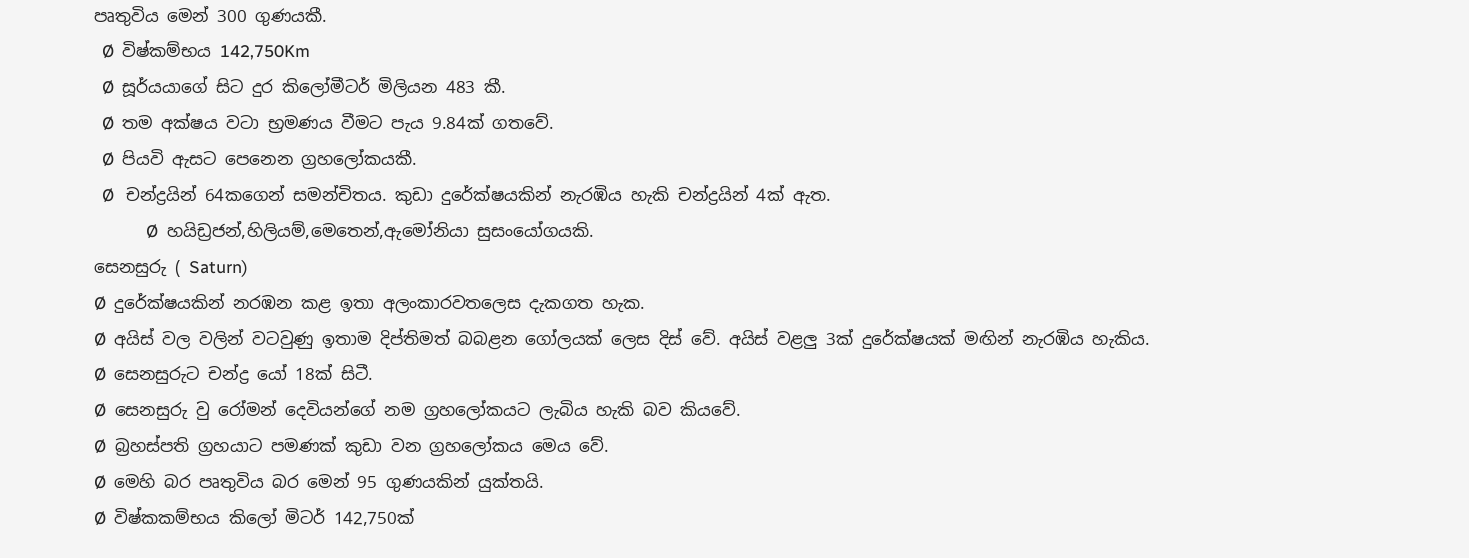පෘතුවිය මෙන් 300 ගුණයකී.
  Ø  විෂ්කම්භය 142,750Km
  Ø  සූර්යයාගේ සිට දුර කිලෝමීටර් මිලියන 483 කී.
  Ø  තම අක්ෂය වටා භ්‍රමණය වීමට පැය 9.84ක් ගතවේ.
  Ø  පියවි ඇසට පෙනෙන ග්‍රහලෝකයකී.
  Ø   චන්ද්‍රයින් 64කගෙන් සමන්චිතය. කුඩා දුරේක්ෂයකින් නැරඹිය හැකි චන්ද්‍රයින් 4ක් ඇත.
             Ø  හයිඩ්‍රජන්,හිලියම්,මෙතෙන්,ඇමෝනියා සුසංයෝගයකි.
සෙනසුරු ( Saturn)
Ø  දුරේක්ෂයකින් නරඹන කළ ඉතා අලංකාරවතලෙස දැකගත හැක.
Ø  අයිස් වල වලින් වටවුණු ඉතාම දිප්තිමත් බබළන ගෝලයක් ලෙස දිස් වේ. අයිස් වළලු 3ක් දුරේක්ෂයක් මඟින් නැරඹිය හැකිය.
Ø  සෙනසුරුට චන්ද්‍ර යෝ 18ක් සිටී.
Ø  සෙනසුරු වු රෝමන් දෙවියන්ගේ නම ග්‍රහලෝකයට ලැබිය හැකි බව කියවේ.
Ø  බ්‍රහස්පති ග්‍රහයාට පමණක් කුඩා වන ග්‍රහලෝකය මෙය වේ.
Ø  මෙහි බර පෘතුවිය බර මෙන් 95 ගුණයකින් යුක්තයි.
Ø  විෂ්කකම්භය කිලෝ මිටර් 142,750ක්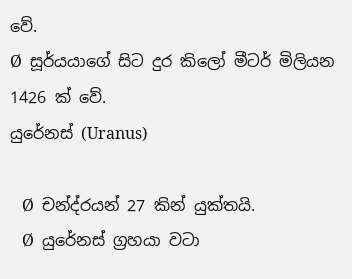වේ.
Ø  සූර්යයාගේ සිට දුර කිලෝ මීටර් මිලියන 1426 ක් වේ.
යුරේනස් (Uranus)

   Ø  චන්ද්රයන් 27 කින් යුක්තයි.
   Ø  යුරේනස් ග්‍රහයා වටා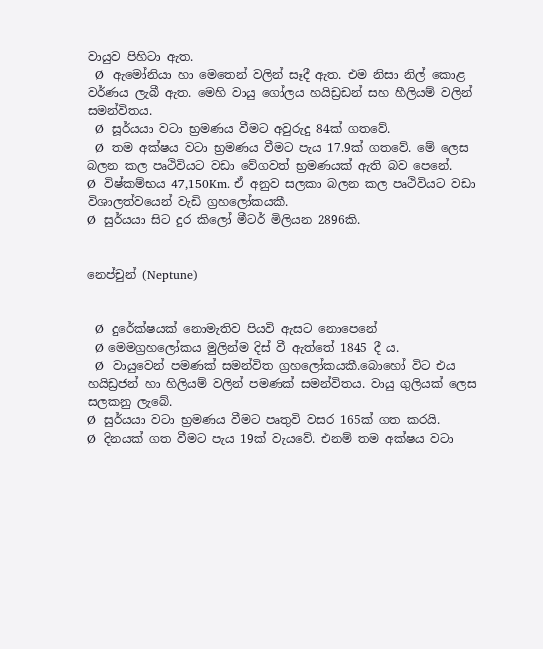වායුව පිහිටා ඇත.
  Ø  ඇමෝනියා හා මෙතෙන් වලින් සෑදී ඇත. එම නිසා නිල් කොළ වර්ණය ලැබී ඇත. මෙහි වායු ගෝලය හයිඩ්‍රඩන් සහ හීලියම් වලින් සමන්විතය.
  Ø  සූර්යයා වටා භ්‍රමණය වීමට අවුරුදු 84ක් ගතවේ.
  Ø  තම අක්ෂය වටා භ්‍රමණය වීමට පැය 17.9ක් ගතවේ. මේ ලෙස බලන කල පෘථිවියට වඩා වේගවත් භ්‍රමණයක් ඇති බව පෙනේ.
Ø  විෂ්කම්භය 47,150Km. ඒ අනුව සලකා බලන කල පෘථිවියට වඩා විශාලත්වයෙන් වැඩි ග්‍රහලෝකයකී.
Ø  සුර්යයා සිට දුර කිලෝ මීටර් මිලියන 2896කි.


නෙප්චුන් (Neptune)


  Ø  දුරේක්ෂයක් නොමැතිව පියවි ඇසට නොපෙනේ
  Ø මෙමග්‍රහලෝකය මුලින්ම දිස් වී ඇත්තේ 1845 දී ය.
  Ø  වායුවෙන් පමණක් සමන්විත ග්‍රහලෝකයකී.බොහෝ විට එය හයිඩ්‍රජන් හා හිලියම් වලින් පමණක් සමන්විතය. වායු ගුලියක් ලෙස සලකනු ලැබේ.
Ø  සුර්යයා වටා භ්‍රමණය වීමට පෘතුවි වසර 165ක් ගත කරයි.
Ø  දිනයක් ගත වීමට පැය 19ක් වැයවේ. එනම් තම අක්ෂය වටා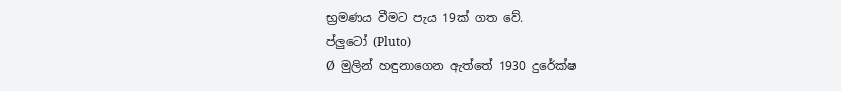භ්‍රමණය වීමට පැය 19ක් ගත වේ.
ප්ලුටෝ (Pluto)
Ø  මුලින් හඳුනාගෙන ඇත්තේ 1930 දුරේක්ෂ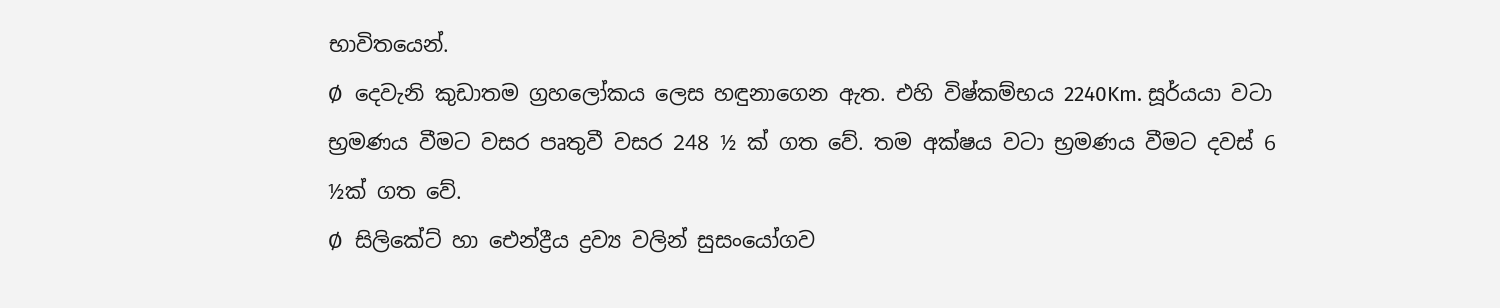භාවිතයෙන්.
Ø  දෙවැනි කුඩාතම ග්‍රහලෝකය ලෙස හඳුනාගෙන ඇත. එහි විෂ්කම්භය 2240Km. සූර්යයා වටා භ්‍රමණය වීමට වසර පෘතුවී වසර 248 ½ ක් ගත වේ. තම අක්ෂය වටා භ්‍රමණය වීමට දවස් 6 ½ක් ගත වේ.
Ø  සිලිකේට් හා ඓන්ද්‍රීය ද්‍රව්‍ය වලින් සුසංයෝගව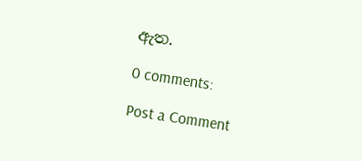ඇත.

0 comments:

Post a Comment